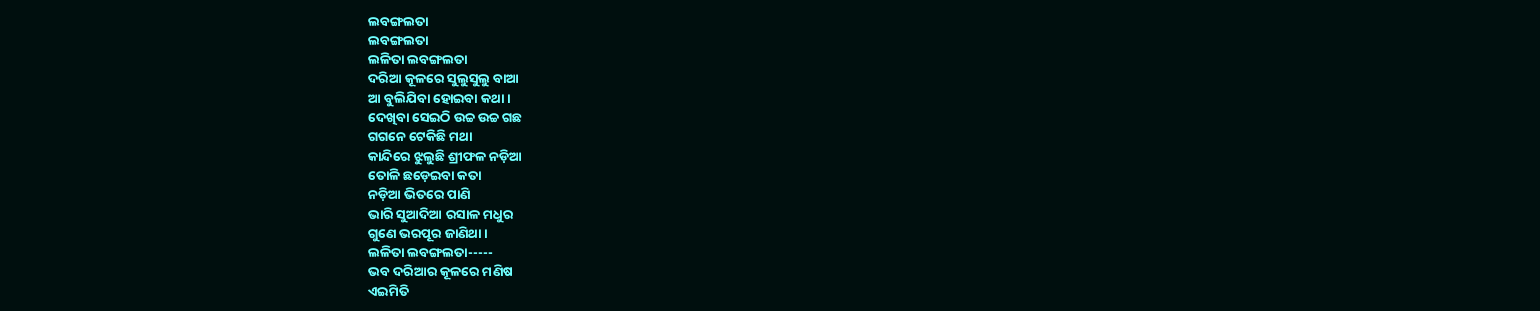ଲବଙ୍ଗଲତା
ଲବଙ୍ଗଲତା
ଲଳିତା ଲବଙ୍ଗଲତା
ଦରିଆ କୂଳରେ ସୁଲୁସୁଲୁ ବାଆ
ଆ ବୁଲିଯିବା ହୋଇବା କଥା ।
ଦେଖିବା ସେଇଠି ଉଚ୍ଚ ଉଚ୍ଚ ଗଛ
ଗଗନେ ଟେକିଛି ମଥା
କାନ୍ଦିରେ ଝୁଲୁଛି ଶ୍ରୀଫଳ ନଡ଼ିଆ
ତୋଳି ଛଡ଼େଇବା କତା
ନଡ଼ିଆ ଭିତରେ ପାଣି
ଭାରି ସୁଆଦିଆ ରସାଳ ମଧୁର
ଗୁଣେ ଭରପୂର ଜାଣିଥା ।
ଲଳିତା ଲବଙ୍ଗଲତା-----
ଭବ ଦରିଆର କୂଳରେ ମଣିଷ
ଏଇମିତି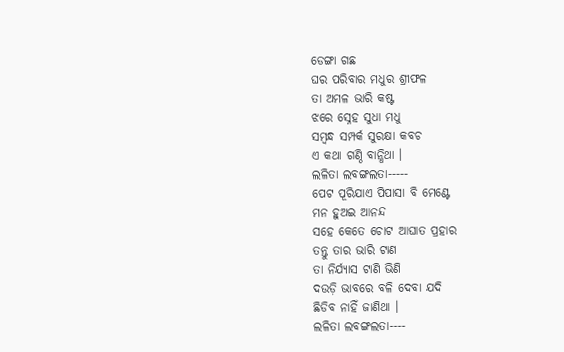ଡେଙ୍ଗା ଗଛ
ଘର ପରିବାର ମଧୁର ଶ୍ରୀଫଳ
ତା ଅମଳ ଭାରି କଷ୍ଟ
ଝରେ ସ୍ନେହ ସୁଧା ମଧୁ
ସମ୍ବନ୍ଧ ସମ୍ପର୍କ ସୁରକ୍ଷା କବଚ
ଏ କଥା ଗଣ୍ଠି ବାନ୍ଧିଥା ।
ଲଳିତା ଲବଙ୍ଗଲତା-----
ପେଟ ପୂରିଯାଏ ପିପାସା ବି ମେଣ୍ଟେ
ମନ ହୁଅଇ ଆନନ୍ଦ
ସହେ କେତେ ଚୋଟ ଆଘାତ ପ୍ରହାର
ତନ୍ତୁ ତାର ଭାରି ଟାଣ
ତା ନିର୍ଯ୍ୟାସ ଟାଣି ଭିଣି
ଦଉଡ଼ି ଭାବରେ ବଳି ଦେବା ଯଦି
ଛିଡିବ ନାହିଁ ଜାଣିଥା ।
ଲଳିତା ଲବଙ୍ଗଲତା----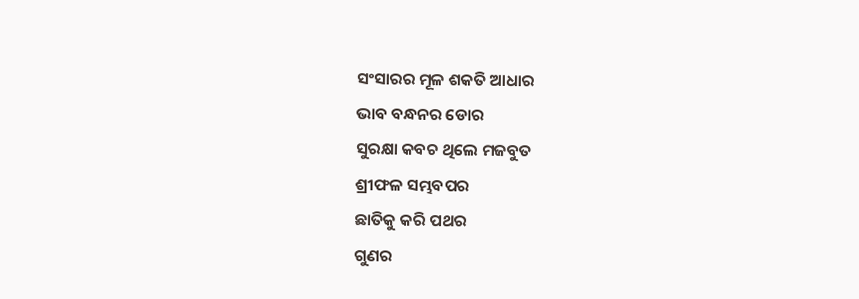ସଂସାରର ମୂଳ ଶକତି ଆଧାର
ଭାବ ବନ୍ଧନର ଡୋର
ସୁରକ୍ଷା କବଚ ଥିଲେ ମଜବୁତ
ଶ୍ରୀଫଳ ସମ୍ଭବପର
ଛାତିକୁ କରି ପଥର
ଗୁଣର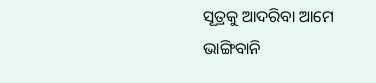ସୂତ୍ରକୁ ଆଦରିବା ଆମେ
ଭାଙ୍ଗିବାନି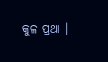କୁଳ ପ୍ରଥା ।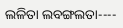ଲଳିତା ଲବଙ୍ଗଲତା----